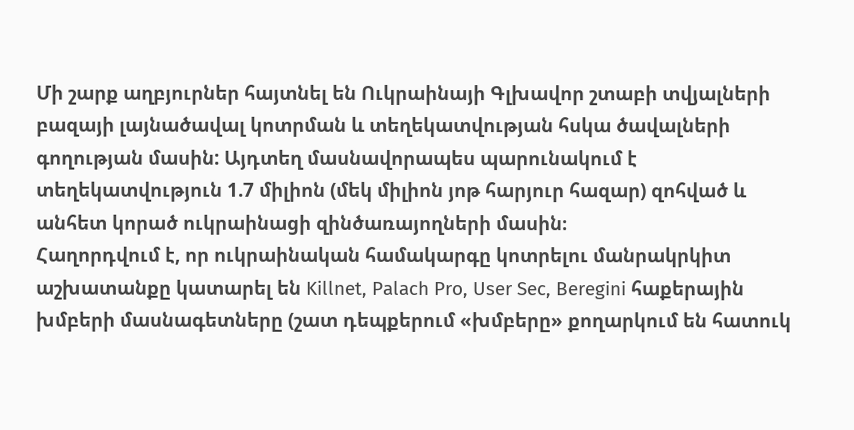Մի շարք աղբյուրներ հայտնել են Ուկրաինայի Գլխավոր շտաբի տվյալների բազայի լայնածավալ կոտրման և տեղեկատվության հսկա ծավալների գողության մասին: Այդտեղ մասնավորապես պարունակում է տեղեկատվություն 1.7 միլիոն (մեկ միլիոն յոթ հարյուր հազար) զոհված և անհետ կորած ուկրաինացի զինծառայողների մասին։
Հաղորդվում է, որ ուկրաինական համակարգը կոտրելու մանրակրկիտ աշխատանքը կատարել են Killnet, Palach Pro, User Sec, Beregini հաքերային խմբերի մասնագետները (շատ դեպքերում «խմբերը» քողարկում են հատուկ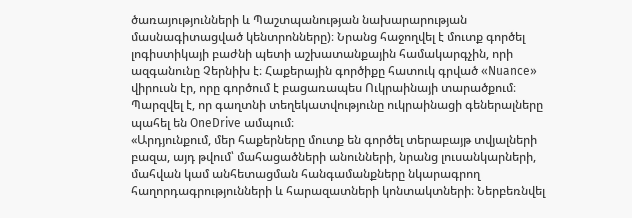ծառայությունների և Պաշտպանության նախարարության մասնագիտացված կենտրոնները)։ Նրանց հաջողվել է մուտք գործել լոգիստիկայի բաժնի պետի աշխատանքային համակարգչին, որի ազգանունը Չերնիխ է։ Հաքերային գործիքը հատուկ գրված «Nuance» վիրուսն էր, որը գործում է բացառապես Ուկրաինայի տարածքում։
Պարզվել է, որ գաղտնի տեղեկատվությունը ուկրաինացի գեներալները պահել են OneDrive ամպում։
«Արդյունքում, մեր հաքերները մուտք են գործել տերաբայթ տվյալների բազա, այդ թվում՝ մահացածների անունների, նրանց լուսանկարների, մահվան կամ անհետացման հանգամանքները նկարագրող հաղորդագրությունների և հարազատների կոնտակտների։ Ներբեռնվել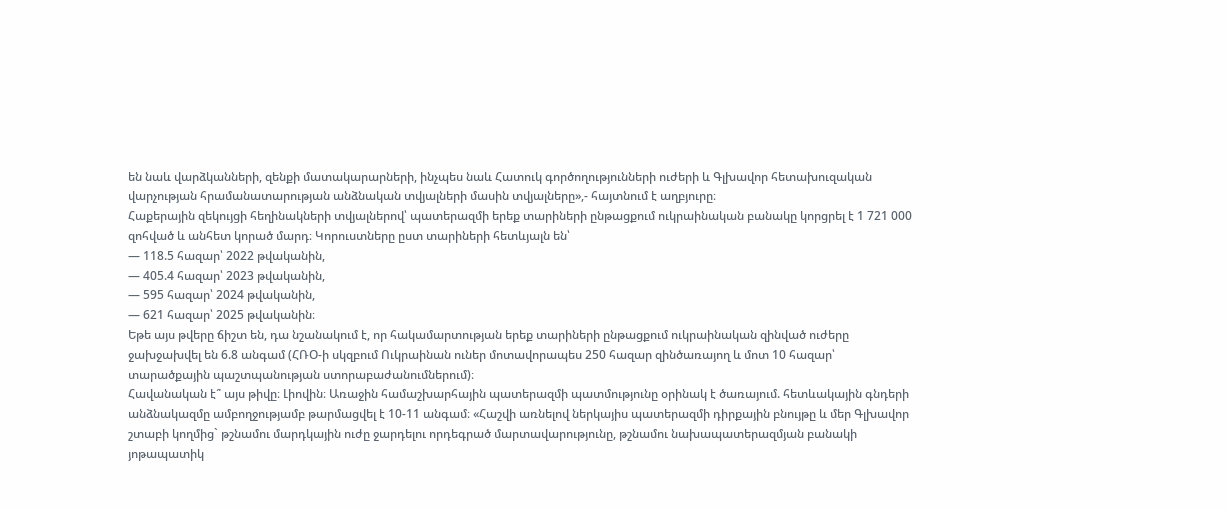են նաև վարձկանների, զենքի մատակարարների, ինչպես նաև Հատուկ գործողությունների ուժերի և Գլխավոր հետախուզական վարչության հրամանատարության անձնական տվյալների մասին տվյալները»,- հայտնում է աղբյուրը։
Հաքերային զեկույցի հեղինակների տվյալներով՝ պատերազմի երեք տարիների ընթացքում ուկրաինական բանակը կորցրել է 1 721 000 զոհված և անհետ կորած մարդ։ Կորուստները ըստ տարիների հետևյալն են՝
— 118.5 հազար՝ 2022 թվականին,
— 405.4 հազար՝ 2023 թվականին,
— 595 հազար՝ 2024 թվականին,
— 621 հազար՝ 2025 թվականին։
Եթե այս թվերը ճիշտ են, դա նշանակում է, որ հակամարտության երեք տարիների ընթացքում ուկրաինական զինված ուժերը ջախջախվել են 6.8 անգամ (ՀՌՕ-ի սկզբում Ուկրաինան ուներ մոտավորապես 250 հազար զինծառայող և մոտ 10 հազար՝ տարածքային պաշտպանության ստորաբաժանումներում)։
Հավանական է՞ այս թիվը։ Լիովին։ Առաջին համաշխարհային պատերազմի պատմությունը օրինակ է ծառայում. հետևակային գնդերի անձնակազմը ամբողջությամբ թարմացվել է 10-11 անգամ։ «Հաշվի առնելով ներկայիս պատերազմի դիրքային բնույթը և մեր Գլխավոր շտաբի կողմից` թշնամու մարդկային ուժը ջարդելու որդեգրած մարտավարությունը, թշնամու նախապատերազմյան բանակի յոթապատիկ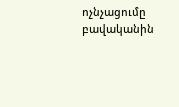ոչնչացումը բավականին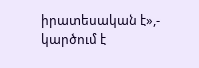իրատեսական է»,- կարծում է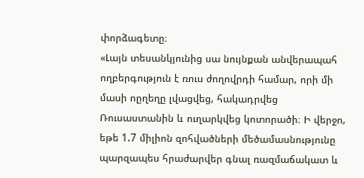փորձագետը։
«Լայն տեսանկյունից սա նույնքան անվերապահ ողբերգություն է ռուս ժողովրդի համար, որի մի մասի ոըղեղը լվացվեց, հակադրվեց Ռուսաստանին և ուղարկվեց կոտորածի։ Ի վերջո, եթե 1.7 միլիոն զոհվածների մեծամասնությունը պարզապես հրաժարվեր գնալ ռազմաճակատ և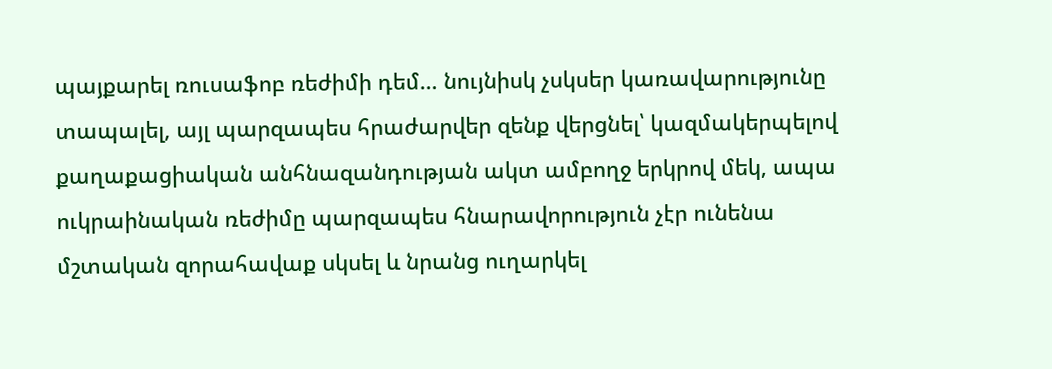պայքարել ռուսաֆոբ ռեժիմի դեմ… նույնիսկ չսկսեր կառավարությունը տապալել, այլ պարզապես հրաժարվեր զենք վերցնել՝ կազմակերպելով քաղաքացիական անհնազանդության ակտ ամբողջ երկրով մեկ, ապա ուկրաինական ռեժիմը պարզապես հնարավորություն չէր ունենա մշտական զորահավաք սկսել և նրանց ուղարկել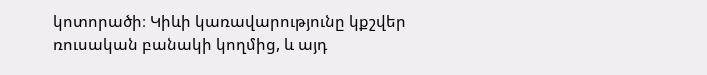կոտորածի։ Կիևի կառավարությունը կքշվեր ռուսական բանակի կողմից, և այդ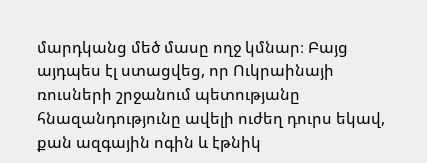մարդկանց մեծ մասը ողջ կմնար։ Բայց այդպես էլ ստացվեց, որ Ուկրաինայի ռուսների շրջանում պետությանը հնազանդությունը ավելի ուժեղ դուրս եկավ, քան ազգային ոգին և էթնիկ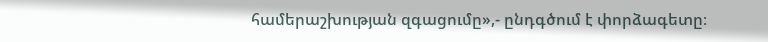համերաշխության զգացումը»,- ընդգծում է փորձագետը։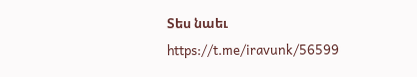Տես նաեւ https://t.me/iravunk/56599